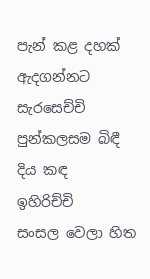පැන් කළ දහක් ඇදගන්නට
සැරසෙච්චි
පුන්කලසම බිඳී දිය කඳ
ඉහිරිච්චි
සංසල වෙලා හිත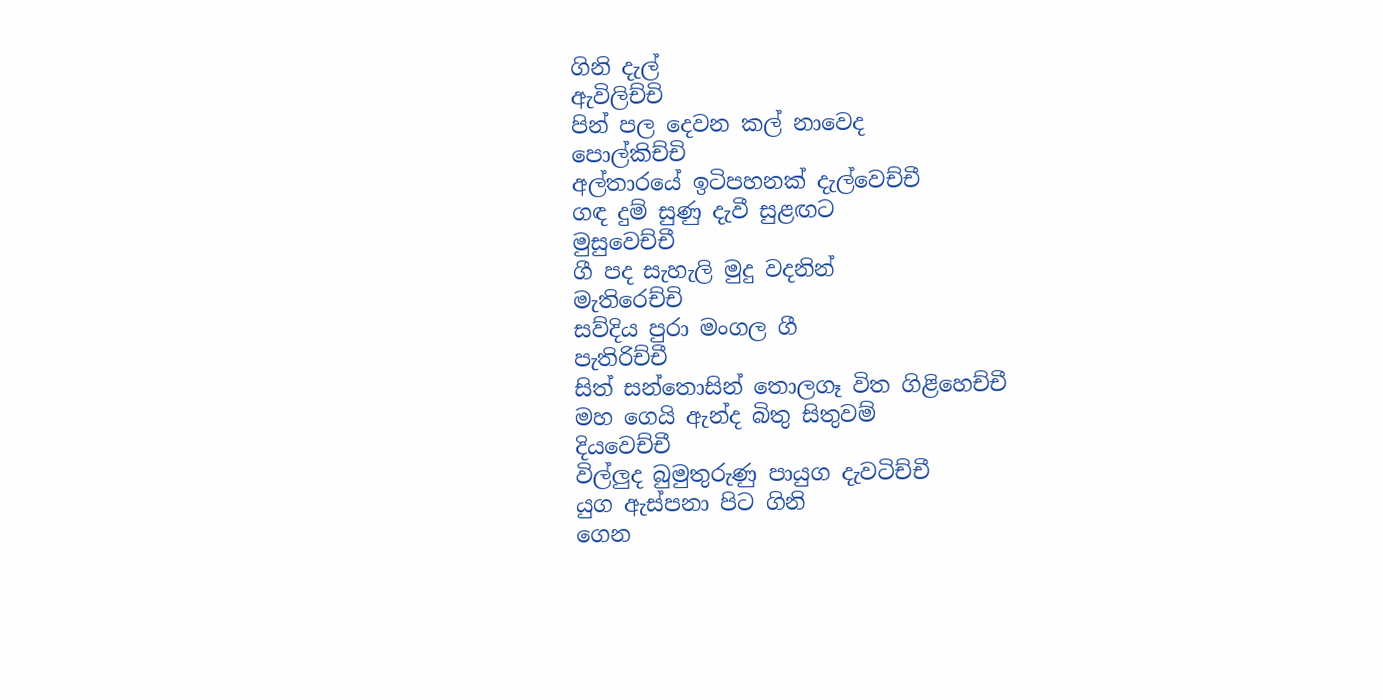ගිනි දැල්
ඇවිලිච්චි
පින් පල දෙවන කල් නාවෙද
පොල්කිච්චි
අල්තාරයේ ඉටිපහනක් දැල්වෙච්චී
ගඳ දුම් සුණු දැවී සුළඟට
මුසුවෙච්චී
ගී පද සැහැලි මුදු වදනින්
මැතිරෙච්චි
සව්දිය පුරා මංගල ගී
පැතිරිච්චී
සිත් සන්තොසින් තොලගෑ විත ගිළිහෙච්චී
මහ ගෙයි ඇන්ද බිතු සිතුවම්
දියවෙච්චී
විල්ලුද බුමුතුරුණු පායුග දැවටිච්චී
යුග ඇස්පනා පිට ගිනි
ගෙන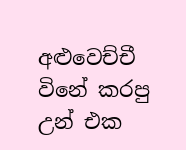අළුවෙච්චී
විනේ කරපු උන් එක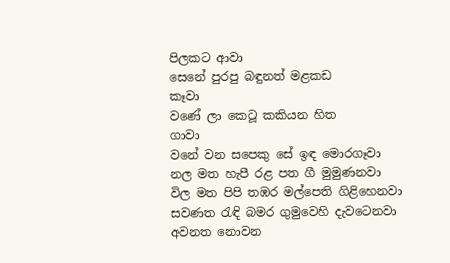පිලකට ආවා
සෙනේ පුරපු බඳුනත් මළකඩ
කෑවා
වණේ ලා කෙටූ කකියන හිත
ගාවා
වනේ වන සපෙකු සේ ඉඳ මොරගෑවා
නල මත හැපී රළ පත ගී මුමුණනවා
විල මත පිපි තඹර මල්පෙති ගිළිහෙනවා
සවණත රැඳි බමර ගුමුවෙහි දැවටෙනවා
අවනත නොවන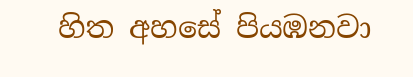හිත අහසේ පියඹනවා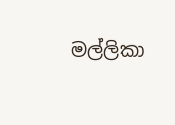මල්ලිකා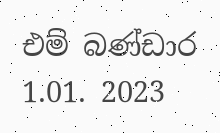එම් බණ්ඩාර
1.01. 2023